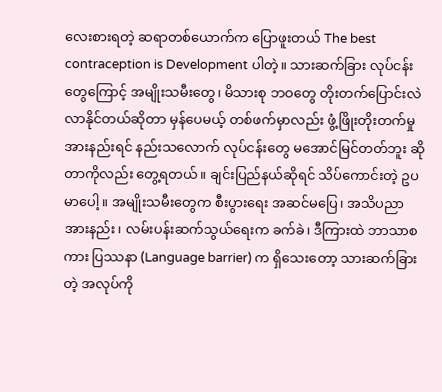လေးစားရတဲ့ ဆရာတစ်ယောက်က ပြောဖူးတယ် The best contraception is Development ပါတဲ့။ သားဆက်ခြား လုပ်ငန်းတွေကြောင့် အမျိုးသမီးတွေ၊ မိသားစု ဘဝတွေ တိုးတက်ပြောင်းလဲလာနိုင်တယ်ဆိုတာ မှန်ပေမယ့် တစ်ဖက်မှာလည်း ဖွံ့ဖြိုးတိုးတက်မှု အားနည်းရင် နည်းသလောက် လုပ်ငန်းတွေ မအောင်မြင်တတ်ဘူး ဆိုတာကိုလည်း တွေ့ရတယ်။ ချင်းပြည်နယ်ဆိုရင် သိပ်ကောင်းတဲ့ ဥပမာပေါ့။ အမျိုးသမီးတွေက စီးပွားရေး အဆင်မပြေ၊ အသိပညာ အားနည်း၊ လမ်းပန်းဆက်သွယ်ရေးက ခက်ခဲ၊ ဒီကြားထဲ ဘာသာစကား ပြဿနာ (Language barrier) က ရှိသေးတော့ သားဆက်ခြားတဲ့ အလုပ်ကို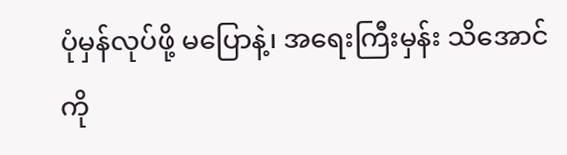ပုံမှန်လုပ်ဖို့ မပြောနဲ့၊ အရေးကြီးမှန်း သိအောင်ကို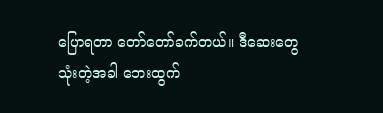ပြောရတာ တော်တော်ခက်တယ်။ ဒီဆေးတွေ သုံးတဲ့အခါ ဘေးထွက်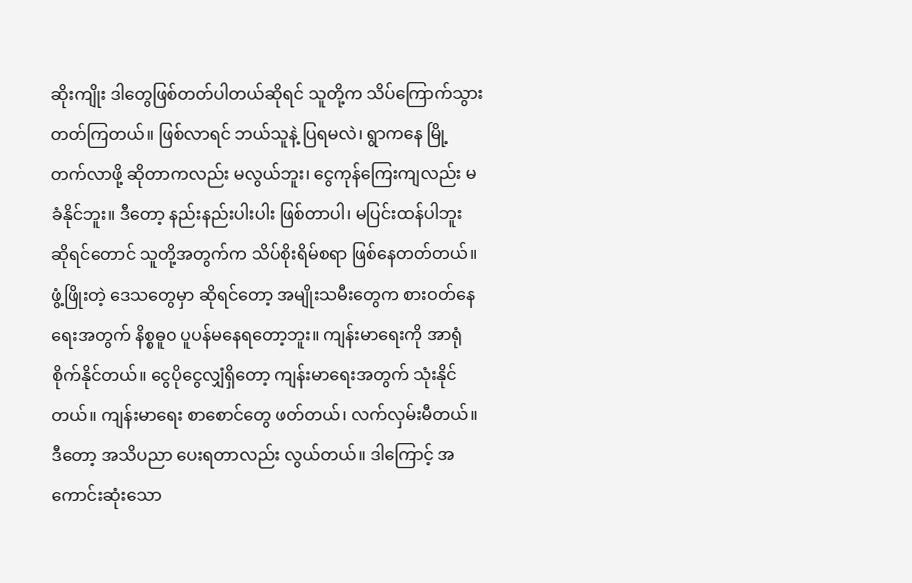ဆိုးကျိုး ဒါတွေဖြစ်တတ်ပါတယ်ဆိုရင် သူတို့က သိပ်ကြောက်သွားတတ်ကြတယ်။ ဖြစ်လာရင် ဘယ်သူနဲ့ ပြရမလဲ၊ ရွာကနေ မြို့တက်လာဖို့ ဆိုတာကလည်း မလွယ်ဘူး၊ ငွေကုန်ကြေးကျလည်း မခံနိုင်ဘူး။ ဒီတော့ နည်းနည်းပါးပါး ဖြစ်တာပါ၊ မပြင်းထန်ပါဘူး ဆိုရင်တောင် သူတို့အတွက်က သိပ်စိုးရိမ်စရာ ဖြစ်နေတတ်တယ်။ဖွံ့ဖြိုးတဲ့ ဒေသတွေမှာ ဆိုရင်တော့ အမျိုးသမီးတွေက စားဝတ်နေရေးအတွက် နိစ္စဓူ၀ ပူပန်မနေရတော့ဘူး။ ကျန်းမာရေးကို အာရုံစိုက်နိုင်တယ်။ ငွေပိုငွေလျှံရှိတော့ ကျန်းမာရေးအတွက် သုံးနိုင်တယ်။ ကျန်းမာရေး စာစောင်တွေ ဖတ်တယ်၊ လက်လှမ်းမီတယ်။ ဒီတော့ အသိပညာ ပေးရတာလည်း လွယ်တယ်။ ဒါကြောင့် အကောင်းဆုံးသော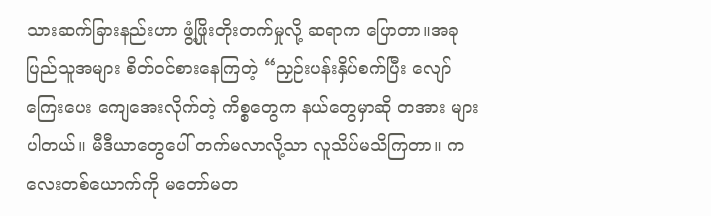သားဆက်ခြားနည်းဟာ ဖွံ့ဖြိုးတိုးတက်မှုလို့ ဆရာက ပြောတာ။အခု ပြည်သူအများ စိတ်ဝင်စားနေကြတဲ့ “ညှဉ်းပန်းနှိပ်စက်ပြီး လျော်ကြေးပေး ကျေအေးလိုက်တဲ့ ကိစ္စတွေက နယ်တွေမှာဆို တအား များပါတယ်။ မီဒီယာတွေပေါ် တက်မလာလို့သာ လူသိပ်မသိကြတာ။ ကလေးတစ်ယောက်ကို မတော်မတ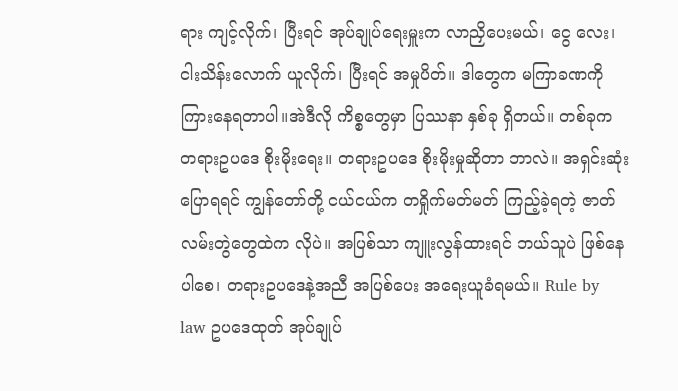ရား ကျင့်လိုက်၊ ပြီးရင် အုပ်ချုပ်ရေးမှူးက လာညှိပေးမယ်၊ ငွေ လေး၊ ငါးသိန်းလောက် ယူလိုက်၊ ပြီးရင် အမှုပိတ်။ ဒါတွေက မကြာခဏကို ကြားနေရတာပါ။အဲဒီလို ကိစ္စတွေမှာ ပြဿနာ နှစ်ခု ရှိတယ်။ တစ်ခုက တရားဥပဒေ စိုးမိုးရေး။ တရားဥပဒေ စိုးမိုးမှုဆိုတာ ဘာလဲ။ အရှင်းဆုံးပြောရရင် ကျွန်တော်တို့ ငယ်ငယ်က တရှိုက်မတ်မတ် ကြည့်ခဲ့ရတဲ့ ဇာတ်လမ်းတွဲတွေထဲက လိုပဲ။ အပြစ်သာ ကျူးလွန်ထားရင် ဘယ်သူပဲ ဖြစ်နေပါစေ၊ တရားဥပဒေနဲ့အညီ အပြစ်ပေး အရေးယူခံရမယ်။ Rule by law ဥပဒေထုတ် အုပ်ချုပ်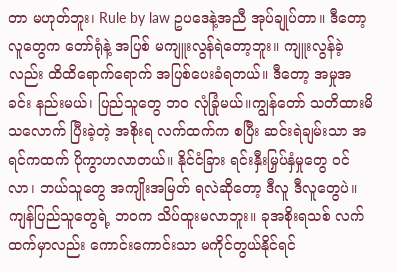တာ မဟုတ်ဘူး၊ Rule by law ဥပဒေနဲ့အညီ အုပ်ချုပ်တာ။ ဒီတော့ လူတွေက တော်ရုံနဲ့ အပြစ် မကျူးလွန်ရဲတော့ဘူး။ ကျူးလွန်ခဲ့လည်း ထိထိရောက်ရောက် အပြစ်ပေးခံရတယ်။ ဒီတော့ အမှုအခင်း နည်းမယ်၊ ပြည်သူတွေ ဘ၀ လုံခြုံမယ်။ကျွန်တော် သတိထားမိသလောက် ပြီးခဲ့တဲ့ အစိုးရ လက်ထက်က စပြီး ဆင်းရဲချမ်းသာ အရင်ကထက် ပိုကွာဟလာတယ်။ နိုင်ငံခြား ရင်းနှီးမြှပ်နှံမှုတွေ ဝင်လာ၊ ဘယ်သူတွေ အကျိုးအမြတ် ရလဲဆိုတော့ ဒီလူ ဒီလူတွေပဲ။ ကျန်ပြည်သူတွေရဲ့ ဘဝက သိပ်ထူးမလာဘူး။ ခုအစိုးရသစ် လက်ထက်မှာလည်း ကောင်းကောင်းသာ မကိုင်တွယ်နိုင်ရင်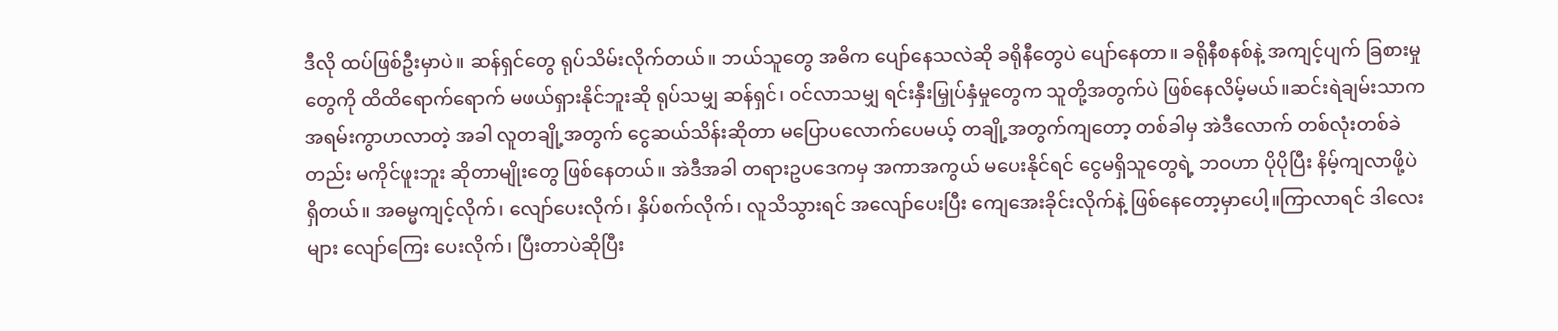ဒီလို ထပ်ဖြစ်ဦးမှာပဲ။ ဆန်ရှင်တွေ ရုပ်သိမ်းလိုက်တယ်။ ဘယ်သူတွေ အဓိက ပျော်နေသလဲဆို ခရိုနီတွေပဲ ပျော်နေတာ။ ခရိုနီစနစ်နဲ့ အကျင့်ပျက် ခြစားမှုတွေကို ထိထိရောက်ရောက် မဖယ်ရှားနိုင်ဘူးဆို ရုပ်သမျှ ဆန်ရှင်၊ ဝင်လာသမျှ ရင်းနှီးမြှုပ်နှံမှုတွေက သူတို့အတွက်ပဲ ဖြစ်နေလိမ့်မယ်။ဆင်းရဲချမ်းသာက အရမ်းကွာဟလာတဲ့ အခါ လူတချို့အတွက် ငွေဆယ်သိန်းဆိုတာ မပြောပလောက်ပေမယ့် တချို့အတွက်ကျတော့ တစ်ခါမှ အဲဒီလောက် တစ်လုံးတစ်ခဲတည်း မကိုင်ဖူးဘူး ဆိုတာမျိုးတွေ ဖြစ်နေတယ်။ အဲဒီအခါ တရားဥပဒေကမှ အကာအကွယ် မပေးနိုင်ရင် ငွေမရှိသူတွေရဲ့ ဘဝဟာ ပိုပိုပြီး နိမ့်ကျလာဖို့ပဲ ရှိတယ်။ အဓမ္မကျင့်လိုက်၊ လျော်ပေးလိုက်၊ နှိပ်စက်လိုက်၊ လူသိသွားရင် အလျော်ပေးပြီး ကျေအေးခိုင်းလိုက်နဲ့ ဖြစ်နေတော့မှာပေါ့။ကြာလာရင် ဒါလေးများ လျော်ကြေး ပေးလိုက်၊ ပြီးတာပဲဆိုပြီး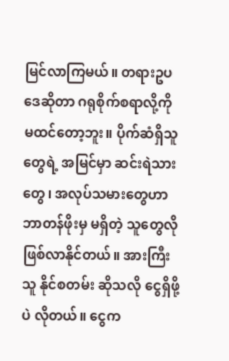မြင်လာကြမယ်။ တရားဥပဒေဆိုတာ ဂရုစိုက်စရာလို့ကို မထင်တော့ဘူး။ ပိုက်ဆံရှိသူတွေရဲ့ အမြင်မှာ ဆင်းရဲသားတွေ၊ အလုပ်သမားတွေဟာ ဘာတန်ဖိုးမှ မရှိတဲ့ သူတွေလို ဖြစ်လာနိုင်တယ်။ အားကြီးသူ နိုင်စတမ်း ဆိုသလို ငွေရှိဖို့ပဲ လိုတယ်။ ငွေက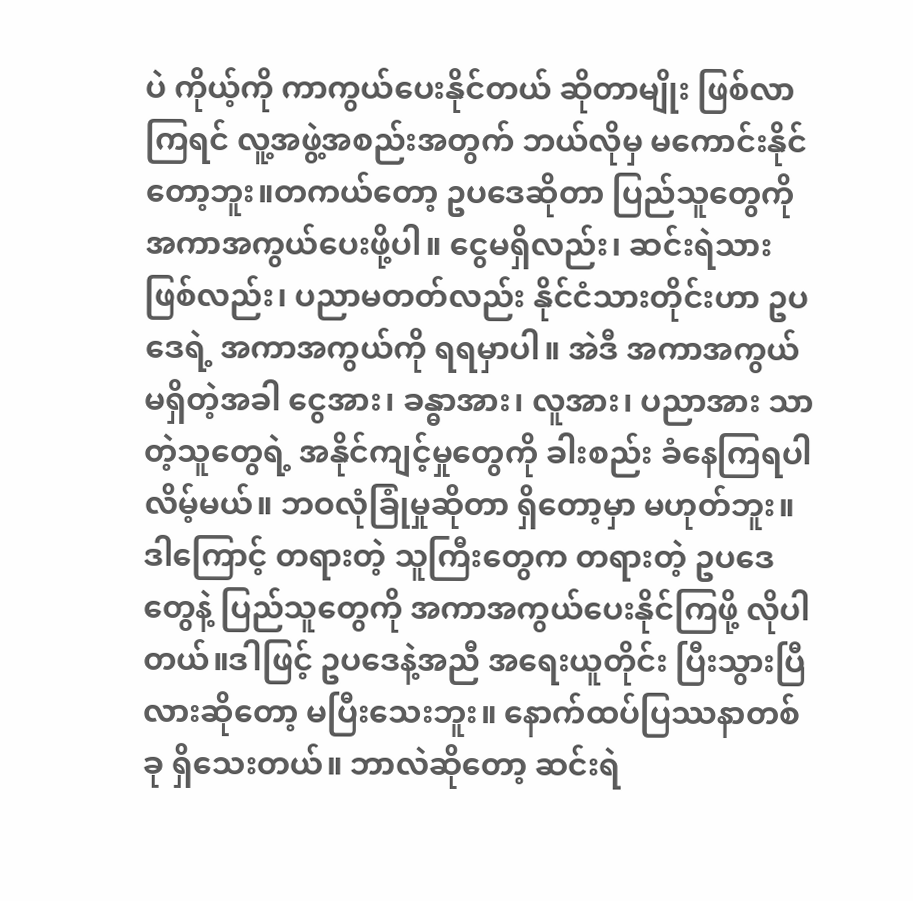ပဲ ကိုယ့်ကို ကာကွယ်ပေးနိုင်တယ် ဆိုတာမျိုး ဖြစ်လာကြရင် လူ့အဖွဲ့အစည်းအတွက် ဘယ်လိုမှ မကောင်းနိုင်တော့ဘူး။တကယ်တော့ ဥပဒေဆိုတာ ပြည်သူတွေကို အကာအကွယ်ပေးဖို့ပါ။ ငွေမရှိလည်း၊ ဆင်းရဲသားဖြစ်လည်း၊ ပညာမတတ်လည်း နိုင်ငံသားတိုင်းဟာ ဥပဒေရဲ့ အကာအကွယ်ကို ရရမှာပါ။ အဲဒီ အကာအကွယ် မရှိတဲ့အခါ ငွေအား၊ ခန္ဓာအား၊ လူအား၊ ပညာအား သာတဲ့သူတွေရဲ့ အနိုင်ကျင့်မှုတွေကို ခါးစည်း ခံနေကြရပါလိမ့်မယ်။ ဘဝလုံခြုံမှုဆိုတာ ရှိတော့မှာ မဟုတ်ဘူး။ ဒါကြောင့် တရားတဲ့ သူကြီးတွေက တရားတဲ့ ဥပဒေတွေနဲ့ ပြည်သူတွေကို အကာအကွယ်ပေးနိုင်ကြဖို့ လိုပါတယ်။ဒါဖြင့် ဥပဒေနဲ့အညီ အရေးယူတိုင်း ပြီးသွားပြီလားဆိုတော့ မပြီးသေးဘူး။ နောက်ထပ်ပြဿနာတစ်ခု ရှိသေးတယ်။ ဘာလဲဆိုတော့ ဆင်းရဲ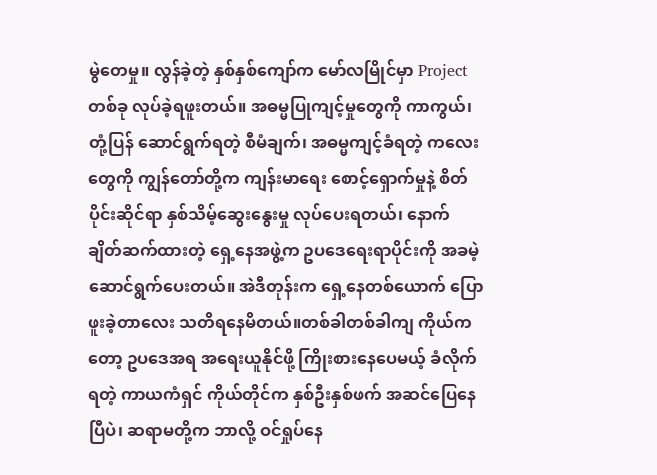မွဲတေမှု။ လွန်ခဲ့တဲ့ နှစ်နှစ်ကျော်က မော်လမြိုင်မှာ Project တစ်ခု လုပ်ခဲ့ရဖူးတယ်။ အဓမ္မပြုကျင့်မှုတွေကို ကာကွယ်၊ တုံ့ပြန် ဆောင်ရွက်ရတဲ့ စီမံချက်၊ အဓမ္မကျင့်ခံရတဲ့ ကလေးတွေကို ကျွန်တော်တို့က ကျန်းမာရေး စောင့်ရှောက်မှုနဲ့ စိတ်ပိုင်းဆိုင်ရာ နှစ်သိမ့်ဆွေးနွေးမှု လုပ်ပေးရတယ်၊ နောက် ချိတ်ဆက်ထားတဲ့ ရှေ့နေအဖွဲ့က ဥပဒေရေးရာပိုင်းကို အခမဲ့ ဆောင်ရွက်ပေးတယ်။ အဲဒီတုန်းက ရှေ့နေတစ်ယောက် ပြောဖူးခဲ့တာလေး သတိရနေမိတယ်။တစ်ခါတစ်ခါကျ ကိုယ်ကတော့ ဥပဒေအရ အရေးယူနိုင်ဖို့ ကြိုးစားနေပေမယ့် ခံလိုက်ရတဲ့ ကာယကံရှင် ကိုယ်တိုင်က နှစ်ဦးနှစ်ဖက် အဆင်ပြေနေပြီပဲ၊ ဆရာမတို့က ဘာလို့ ဝင်ရှုပ်နေ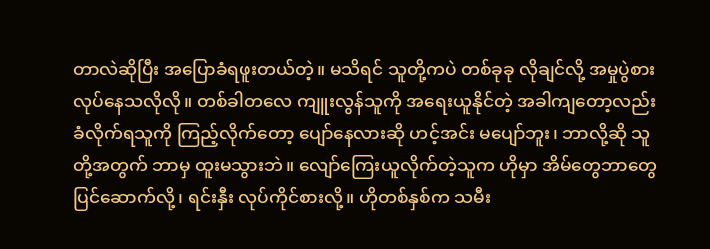တာလဲဆိုပြီး အပြောခံရဖူးတယ်တဲ့။ မသိရင် သူတို့ကပဲ တစ်ခုခု လိုချင်လို့ အမှုပွဲစား လုပ်နေသလိုလို။ တစ်ခါတလေ ကျူးလွန်သူကို အရေးယူနိုင်တဲ့ အခါကျတော့လည်း ခံလိုက်ရသူကို ကြည့်လိုက်တော့ ပျော်နေလားဆို ဟင့်အင်း မပျော်ဘူး၊ ဘာလို့ဆို သူတို့အတွက် ဘာမှ ထူးမသွားဘဲ။ လျော်ကြေးယူလိုက်တဲ့သူက ဟိုမှာ အိမ်တွေဘာတွေ ပြင်ဆောက်လို့၊ ရင်းနှီး လုပ်ကိုင်စားလို့။ ဟိုတစ်နှစ်က သမီး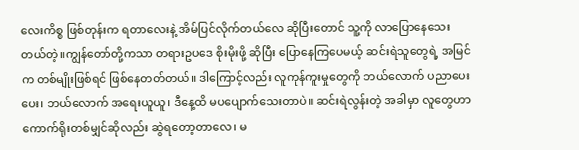လေးကိစ္စ ဖြစ်တုန်းက ရတာလေးနဲ့ အိမ်ပြင်လိုက်တယ်လေ ဆိုပြီးတောင် သူ့ကို လာပြောနေသေးတယ်တဲ့။ကျွန်တော်တို့ကသာ တရားဥပဒေ စိုးမိုးဖို့ ဆိုပြီး ပြောနေကြပေမယ့် ဆင်းရဲသူတွေရဲ့ အမြင်က တစ်မျိုးဖြစ်ရင် ဖြစ်နေတတ်တယ်။ ဒါကြောင့်လည်း လူကုန်ကူးမှုတွေကို ဘယ်လောက် ပညာပေးပေး၊ ဘယ်လောက် အရေးယူယူ၊ ဒီနေ့ထိ မပပျောက်သေးတာပဲ။ ဆင်းရဲလွန်းတဲ့ အခါမှာ လူတွေဟာ ကောက်ရိုးတစ်မျှင်ဆိုလည်း ဆွဲရတော့တာလေ၊ မ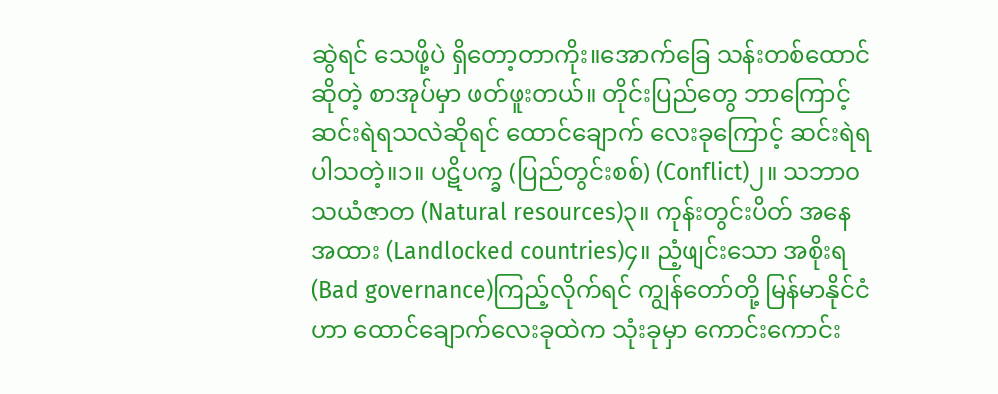ဆွဲရင် သေဖို့ပဲ ရှိတော့တာကိုး။အောက်ခြေ သန်းတစ်ထောင်ဆိုတဲ့ စာအုပ်မှာ ဖတ်ဖူးတယ်။ တိုင်းပြည်တွေ ဘာကြောင့် ဆင်းရဲရသလဲဆိုရင် ထောင်ချောက် လေးခုကြောင့် ဆင်းရဲရပါသတဲ့။၁။ ပဋိပက္ခ (ပြည်တွင်းစစ်) (Conflict)၂။ သဘာ၀ သယံဇာတ (Natural resources)၃။ ကုန်းတွင်းပိတ် အနေအထား (Landlocked countries)၄။ ညံ့ဖျင်းသော အစိုးရ (Bad governance)ကြည့်လိုက်ရင် ကျွန်တော်တို့ မြန်မာနိုင်ငံဟာ ထောင်ချောက်လေးခုထဲက သုံးခုမှာ ကောင်းကောင်း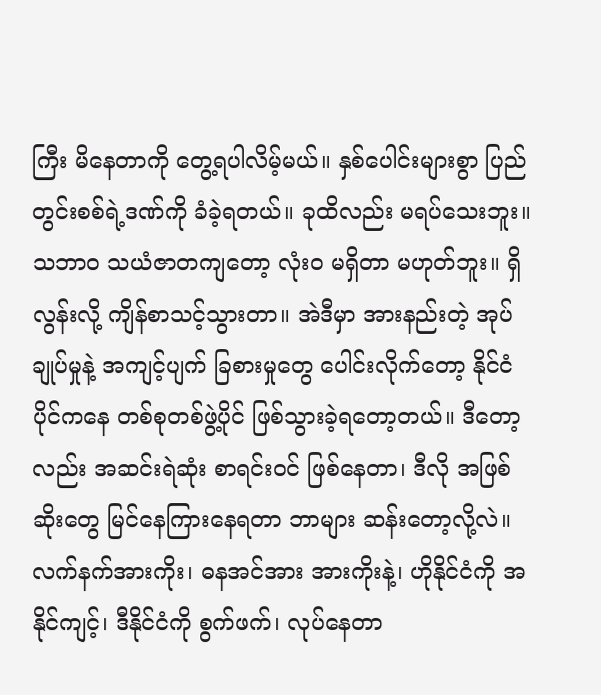ကြီး မိနေတာကို တွေ့ရပါလိမ့်မယ်။ နှစ်ပေါင်းများစွာ ပြည်တွင်းစစ်ရဲ့ဒဏ်ကို ခံခဲ့ရတယ်။ ခုထိလည်း မရပ်သေးဘူး။ သဘာ၀ သယံဇာတကျတော့ လုံး၀ မရှိတာ မဟုတ်ဘူး။ ရှိလွန်းလို့ ကျိန်စာသင့်သွားတာ။ အဲဒီမှာ အားနည်းတဲ့ အုပ်ချုပ်မှုနဲ့ အကျင့်ပျက် ခြစားမှုတွေ ပေါင်းလိုက်တော့ နိုင်ငံပိုင်ကနေ တစ်စုတစ်ဖွဲ့ပိုင် ဖြစ်သွားခဲ့ရတော့တယ်။ ဒီတော့လည်း အဆင်းရဲဆုံး စာရင်းဝင် ဖြစ်နေတာ၊ ဒီလို အဖြစ်ဆိုးတွေ မြင်နေကြားနေရတာ ဘာများ ဆန်းတော့လို့လဲ။လက်နက်အားကိုး၊ ဓနအင်အား အားကိုးနဲ့၊ ဟိုနိုင်ငံကို အနိုင်ကျင့်၊ ဒီနိုင်ငံကို စွက်ဖက်၊ လုပ်နေတာ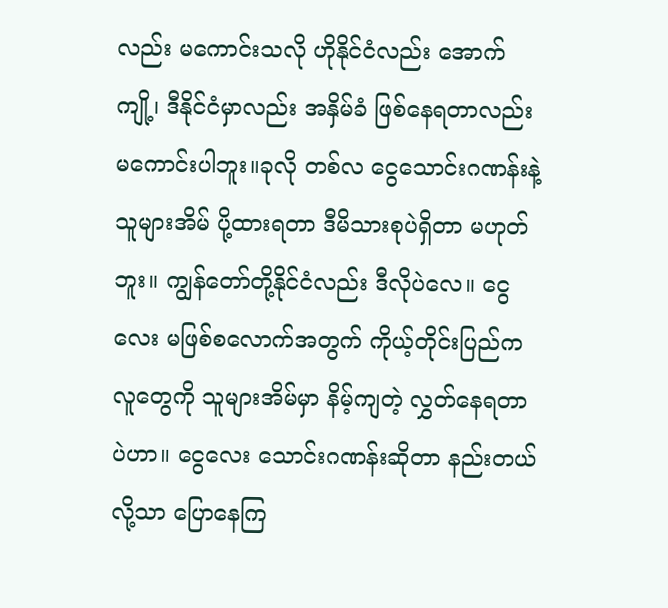လည်း မကောင်းသလို ဟိုနိုင်ငံလည်း အောက်ကျို့၊ ဒီနိုင်ငံမှာလည်း အနှိမ်ခံ ဖြစ်နေရတာလည်း မကောင်းပါဘူး။ခုလို တစ်လ ငွေသောင်းဂဏန်းနဲ့ သူများအိမ် ပို့ထားရတာ ဒီမိသားစုပဲရှိတာ မဟုတ်ဘူး။ ကျွန်တော်တို့နိုင်ငံလည်း ဒီလိုပဲလေ။ ငွေလေး မဖြစ်စလောက်အတွက် ကိုယ့်တိုင်းပြည်က လူတွေကို သူများအိမ်မှာ နိမ့်ကျတဲ့ လွှတ်နေရတာပဲဟာ။ ငွေလေး သောင်းဂဏန်းဆိုတာ နည်းတယ်လို့သာ ပြောနေကြ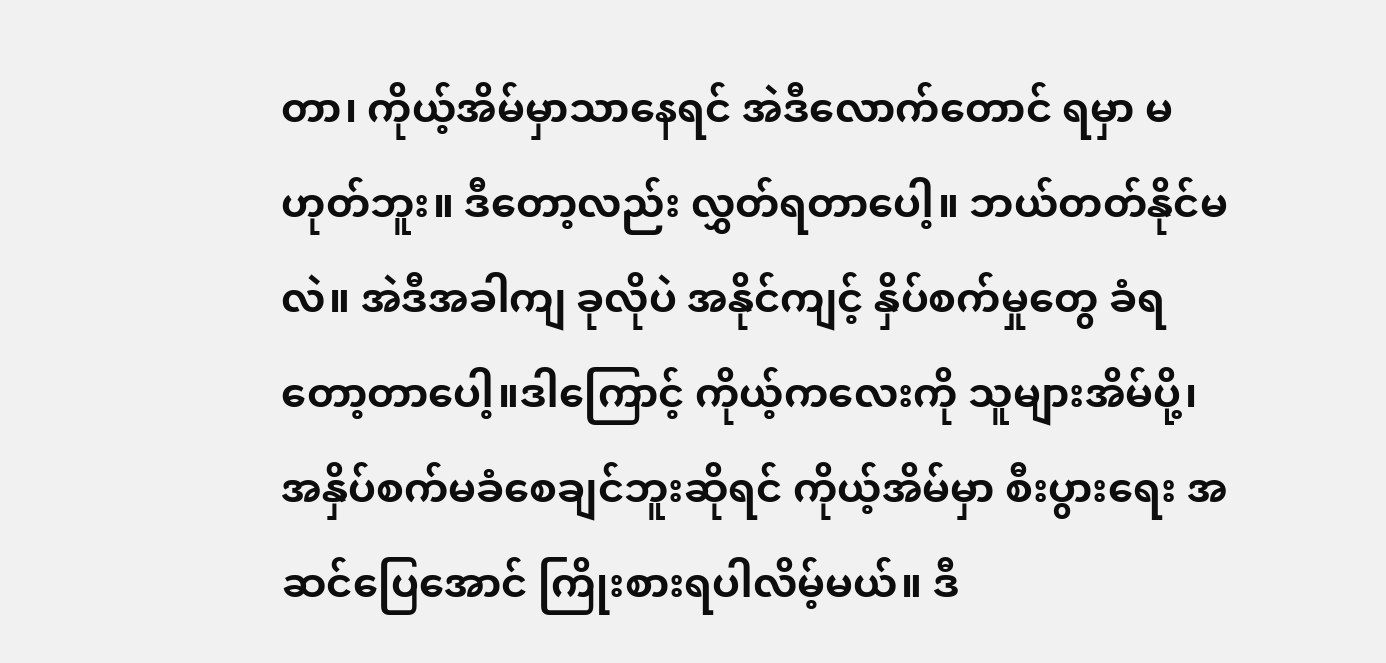တာ၊ ကိုယ့်အိမ်မှာသာနေရင် အဲဒီလောက်တောင် ရမှာ မဟုတ်ဘူး။ ဒီတော့လည်း လွှတ်ရတာပေါ့။ ဘယ်တတ်နိုင်မလဲ။ အဲဒီအခါကျ ခုလိုပဲ အနိုင်ကျင့် နှိပ်စက်မှုတွေ ခံရတော့တာပေါ့။ဒါကြောင့် ကိုယ့်ကလေးကို သူများအိမ်ပို့၊ အနှိပ်စက်မခံစေချင်ဘူးဆိုရင် ကိုယ့်အိမ်မှာ စီးပွားရေး အဆင်ပြေအောင် ကြိုးစားရပါလိမ့်မယ်။ ဒီ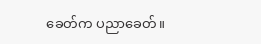ခေတ်က ပညာခေတ်။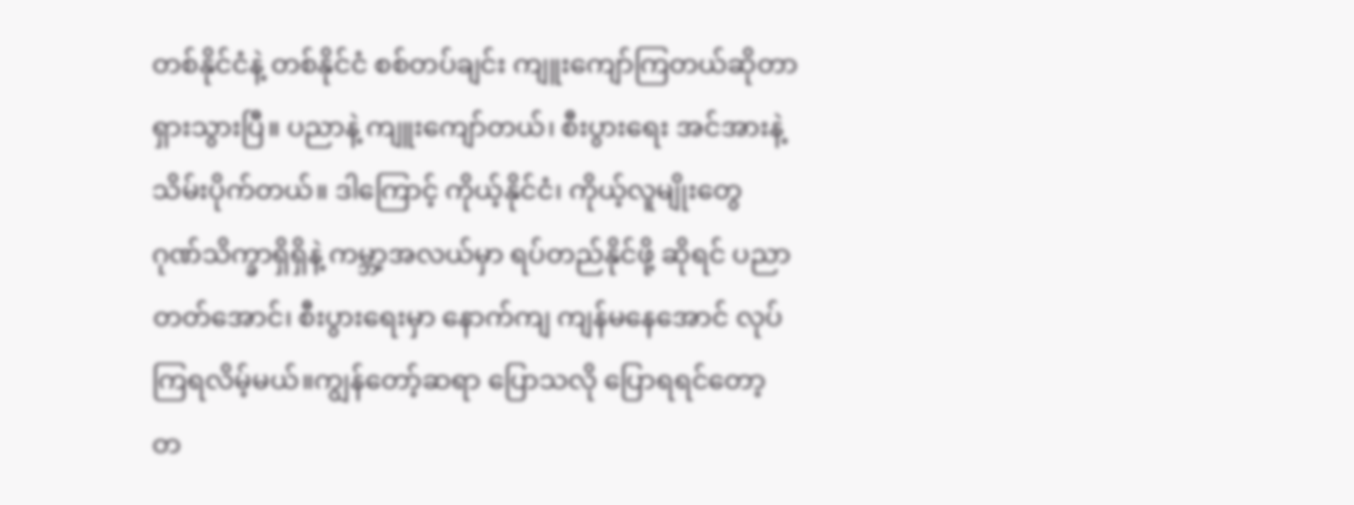တစ်နိုင်ငံနဲ့ တစ်နိုင်ငံ စစ်တပ်ချင်း ကျူးကျော်ကြတယ်ဆိုတာ ရှားသွားပြီ။ ပညာနဲ့ ကျူးကျော်တယ်၊ စီးပွားရေး အင်အားနဲ့ သိမ်းပိုက်တယ်။ ဒါကြောင့် ကိုယ့်နိုင်ငံ၊ ကိုယ့်လူမျိုးတွေ ဂုဏ်သိက္ခာရှိရှိနဲ့ ကမ္ဘာ့အလယ်မှာ ရပ်တည်နိုင်ဖို့ ဆိုရင် ပညာတတ်အောင်၊ စီးပွားရေးမှာ နောက်ကျ ကျန်မနေအောင် လုပ်ကြရလိမ့်မယ်။ကျွန်တော့်ဆရာ ပြောသလို ပြောရရင်တော့ တ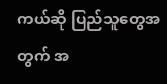ကယ်ဆို ပြည်သူတွေအတွက် အ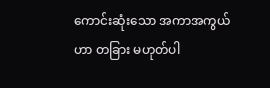ကောင်းဆုံးသော အကာအကွယ်ဟာ တခြား မဟုတ်ပါ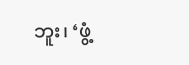ဘူး၊ ‘ဖွံ့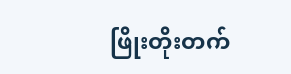ဖြိုးတိုးတက်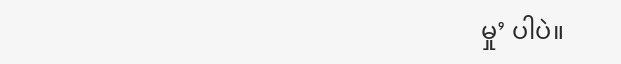မှု’ ပါပဲ။